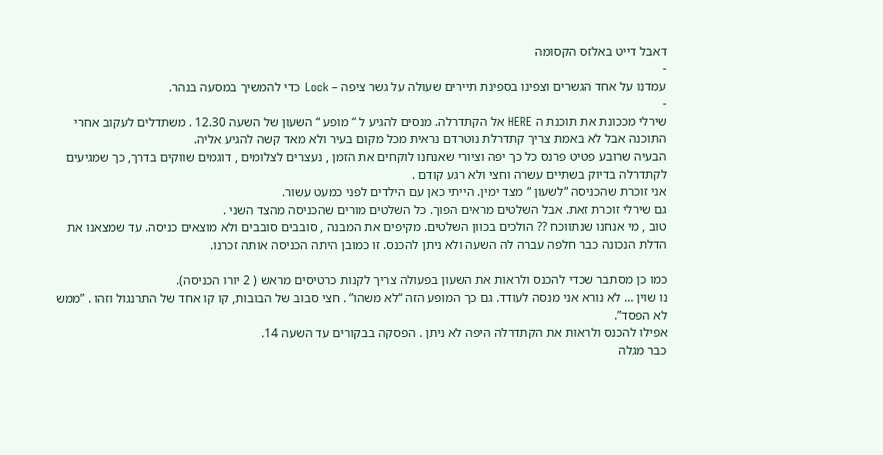דאבל דייט באלזס הקסומה
-
עמדנו על אחד הגשרים וצפינו בספינת תיירים שעולה על גשר ציפה – Lock כדי להמשיך במסעה בנהר.
-
שירלי מככונת את תוכנת ה HERE אל הקתדרלה. מנסים להגיע ל “ מופע “ השעון של השעה 12.30 . משתדלים לעקוב אחרי התוכנה אבל לא באמת צריך קתדרלת נוטרדם נראית מכל מקום בעיר ולא מאד קשה להגיע אליה.
הבעיה שרובע פטיט פרנס כל כך יפה וציורי שאנחנו לוקחים את הזמן , נעצרים לצלומים , דוגמים שווקים בדרך, כך שמגיעים לקתדרלה בדיוק בשתיים עשרה וחצי ולא רגע קודם .
אני זוכרת שהכניסה “לשעון “ מצד ימין. הייתי כאן עם הילדים לפני כמעט עשור.
גם שירלי זוכרת זאת. אבל השלטים מראים הפוך. כל השלטים מורים שהכניסה מהצד השני .
טוב , מי אנחנו שנתווכח ?? הולכים בכוון השלטים. מקיפים את המבנה , סובבים סובבים ולא מוצאים כניסה. עד שמצאנו את הדלת הנכונה כבר חלפה עברה לה השעה ולא ניתן להכנס. זו כמובן היתה הכניסה אותה זכרנו.

כמו כן מסתבר שכדי להכנס ולראות את השעון בפעולה צריך לקנות כרטיסים מראש ( 2 יורו הכניסה).
נו שוין … לא נורא אני מנסה לעודד. גם כך המופע הזה “לא משהו” . חצי סבוב של הבובות, קו קו אחד של התרנגול וזהו . ”ממש לא הפסד”.
אפילו להכנס ולראות את הקתדרלה היפה לא ניתן . הפסקה בבקורים עד השעה 14.
כבר מגלה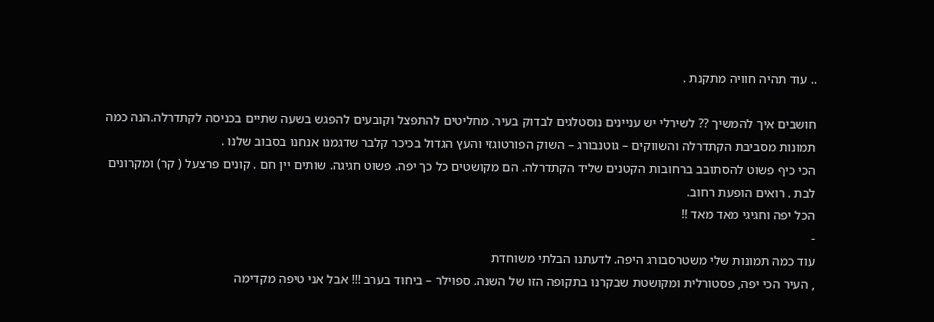.. עוד תהיה חוויה מתקנת .

חושבים איך להמשיך ?? לשירלי יש עניינים נוסטלגים לבדוק בעיר. מחליטים להתפצל וקובעים להפגש בשעה שתיים בכניסה לקתדרלה.הנה כמה תמונות מסביבת הקתדרלה והשווקים – גוטנבורג – השוק הפורטוגזי והעץ הגדול בכיכר קלבר שדגמנו אנחנו בסבוב שלנו .
הכי כיף פשוט להסתובב ברחובות הקטנים שליד הקתדרלה. הם מקושטים כל כך יפה. פשוט חגיגה. שותים יין חם . קונים פרצעל ( קר) ומקרונים לבת . רואים הופעת רחוב.
הכל יפה וחגיגי מאד מאד !!
-
עוד כמה תמונות שלי משטרסבורג היפה. לדעתנו הבלתי משוחדת
, העיר הכי יפה, פסטורלית ומקושטת שבקרנו בתקופה הזו של השנה. ספוילר – ביחוד בערב !!! אבל אני טיפה מקדימה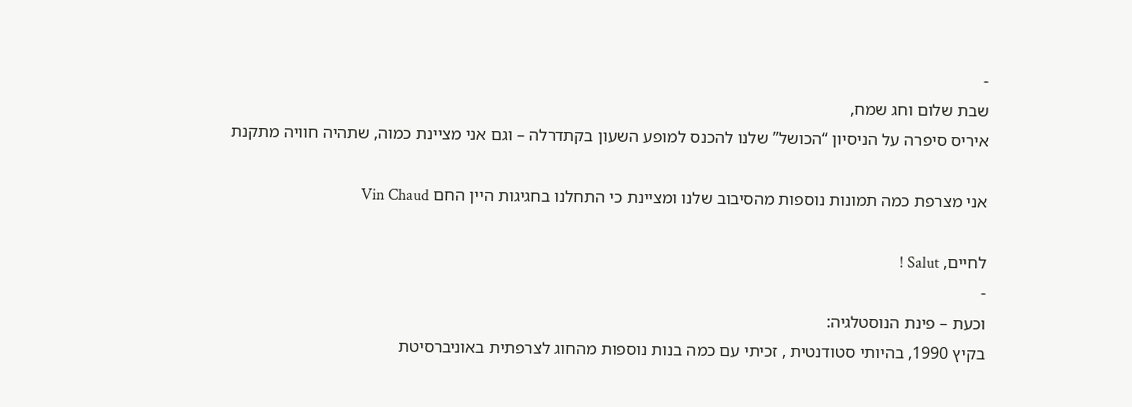-
שבת שלום וחג שמח,
איריס סיפרה על הניסיון “הכושל” שלנו להכנס למופע השעון בקתדרלה – וגם אני מציינת כמוה, שתהיה חוויה מתקנת

אני מצרפת כמה תמונות נוספות מהסיבוב שלנו ומציינת כי התחלנו בחגיגות היין החם Vin Chaud

לחיים, Salut !
-
וכעת – פינת הנוסטלגיה:
בקיץ 1990, בהיותי סטודנטית , זכיתי עם כמה בנות נוספות מהחוג לצרפתית באוניברסיטת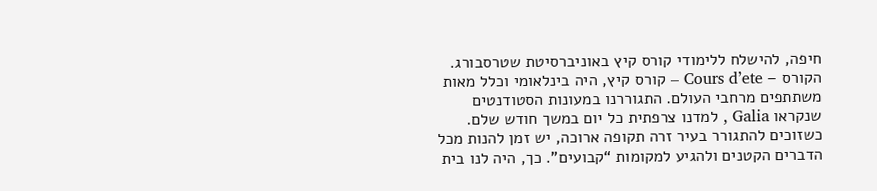חיפה, להישלח ללימודי קורס קיץ באוניברסיטת שטרסבורג.
הקורס – Cours d’ete – קורס קיץ, היה בינלאומי וכלל מאות משתתפים מרחבי העולם. התגוררנו במעונות הסטודנטים שנקראו Galia , למדנו צרפתית כל יום במשך חודש שלם.
כשזוכים להתגורר בעיר זרה תקופה ארוכה, יש זמן להנות מכל הדברים הקטנים ולהגיע למקומות “קבועים”. כך, היה לנו בית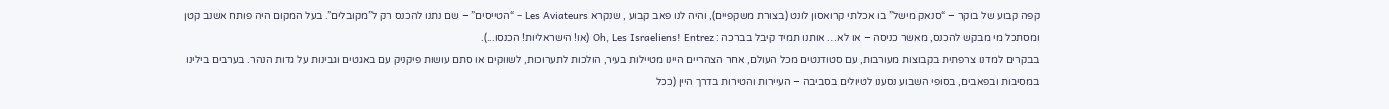קפה קבוע של בוקר – “סנאק מישל” בו אכלתי קרואסון לונט (בצורת משקפיים), והיה לנו פאב קבוע , שנקרא Les Aviateurs – “הטייסים” – שם נתנו להכנס רק ל”מקובלים”. בעל המקום היה פותח אשנב קטן ומסתכל מי מבקש להכנס, מאשר כניסה – או לא… אותנו תמיד קיבל בברכה : Oh, Les Israeliens! Entrez (או! הישראליות! הכנסו...).
בבקרים למדנו צרפתית בקבוצות מעורבות, עם סטודנטים מכל העולם, אחר הצהריים היינו מטיילות בעיר, הולכות לתערוכות, לשווקים או סתם עושות פיקניק עם באגטים וגבינות על גדות הנהר. בערבים בילינו במסיבות ובפאבים, בסופי השבוע נסענו לטיולים בסביבה – העיירות והטירות בדרך היין (ככל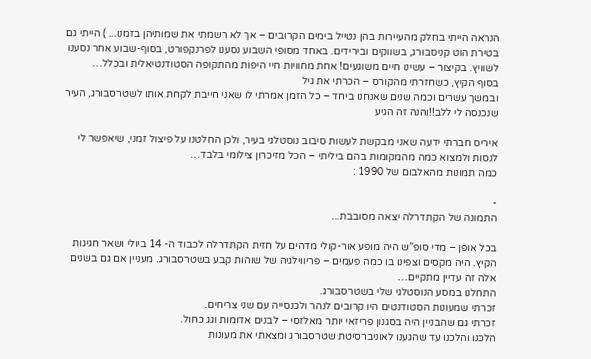הנראה הייתי בחלק מהעיירות בהן נטייל בימים הקרובים – אך לא רשמתי את שמותיהן בזמנו... ) הייתי גם בטירת הוט קניסבורג, בשווקים ובירידים. באחד מסופי השבוע נסענו לפרנקפורט, בסוף-שבוע אחר נסענו לשוויץ. בקיצור – עשינו חיים משוגעים! אחת מחוויות חיי היפות מהתקופה הסטודנטיאלית ובכלל…
בסוף הקיץ, כשחזרתי מהקורס – הכרתי את גיל
ובמשך עשרים וכמה שנים שאנחנו ביחד – כל הזמן אמרתי לו שאני חייבת לקחת אותו לשטרסבורג, העיר שנכנסה לי ללב!!והנה זה הגיע

איריס חברתי ידעה שאני מבקשת לעשות סיבוב נוסטלגי בעיר, ולכן החלטנו על פיצול זמני, שיאפשר לי לנסות ולמצוא כמה מהמקומות בהם ביליתי – הכל מזיכרון צילומי בלבד…
כמה תמונות מהאלבום של 1990 :

-
התמונה של הקתדרלה יצאה מסובבת...

בכל אופן – מדי סופ”ש היה מופע אור-קולי מדהים על חזית הקתדרלה לכבוד ה- 14 ביולי ושאר חגיגות הקיץ. היה מקסים וצפינו בו כמה פעמים – פריווילגיה של שוהות קבע בשטרסבורג. מעניין אם גם בשנים אלה זה עדיין מתקיים…
התחלנו במסע הנוסטלגי שלי בשטרסבורג.
זכרתי שמעונות הסטודנטים היו קרובים לנהר ולכנסייה עם שני צריחים.
זכרתי גם שהבניין היה בסגנון פריזאי יותר מאלזסי – לבנים אדומות וגג כחול.
הלכנו והלכנו עד שהגענו לאוניברסיטת שטרסבורג ומצאתי את מעונות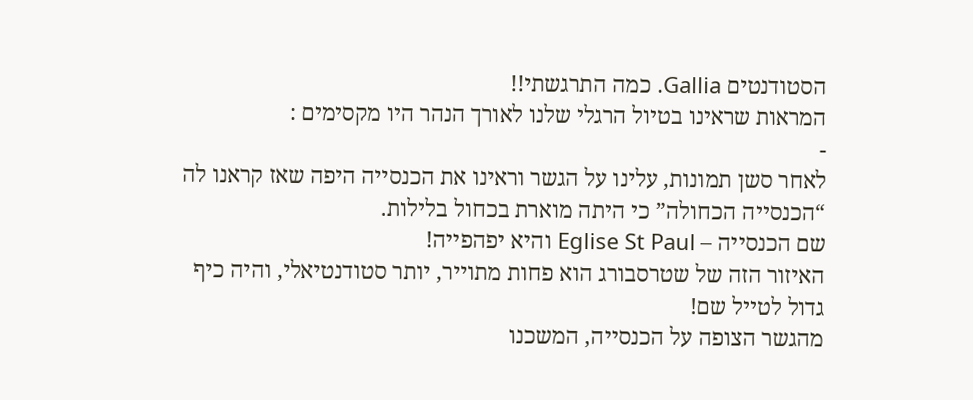הסטודנטים Gallia. כמה התרגשתי!!
המראות שראינו בטיול הרגלי שלנו לאורך הנהר היו מקסימים :
-
לאחר סשן תמונות, עלינו על הגשר וראינו את הכנסייה היפה שאז קראנו לה “הכנסייה הכחולה” כי היתה מוארת בכחול בלילות.
שם הכנסייה – Eglise St Paul והיא יפהפייה!
האיזור הזה של שטרסבורג הוא פחות מתוייר, יותר סטודנטיאלי, והיה כיף גדול לטייל שם!
מהגשר הצופה על הכנסייה, המשכנו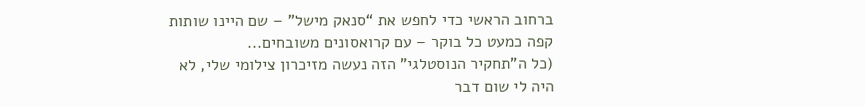ברחוב הראשי כדי לחפש את “סנאק מישל” – שם היינו שותות קפה כמעט כל בוקר – עם קרואסונים משובחים...
(כל ה”תחקיר הנוסטלגי” הזה נעשה מזיכרון צילומי שלי, לא היה לי שום דבר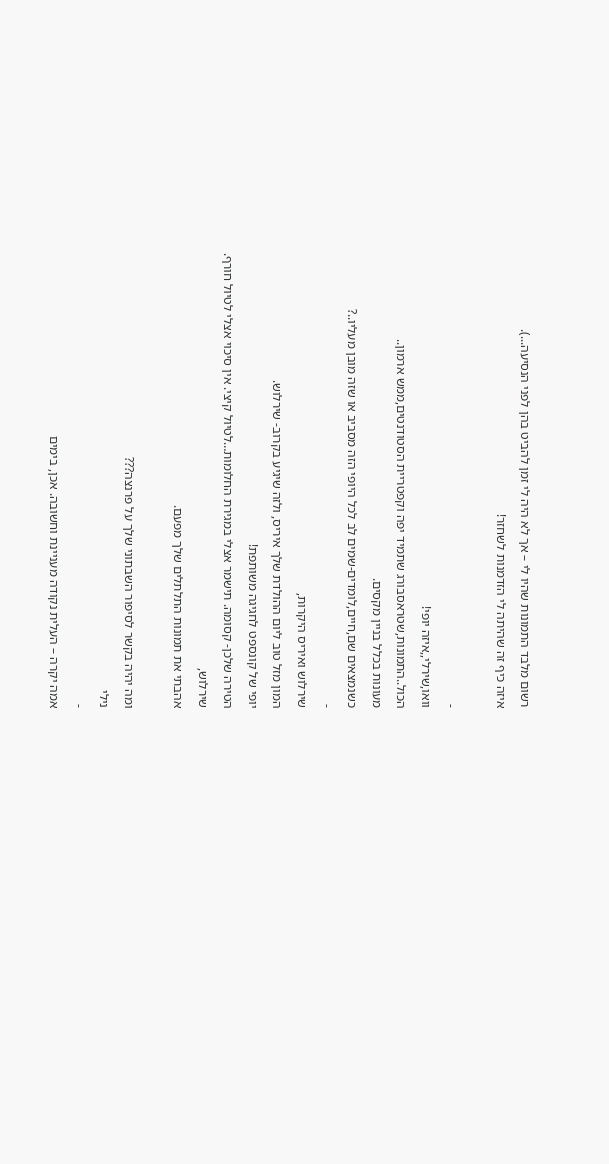רשום מלבד התמונות שהיו לי – אך לא היה לי זמן להביט בהן לפני הנסיעה...).
איזה כיף זה שהיתה לי הזדמנות לשחזר!

-
וואו,שירלי,,איזה יופי!
הכול..התמונות,שטראסבורג שתמיד יפה וקפטריית הסטודנטים,ממש ארמון..
מעונות בכלל בניין מקסים.
כשנמצאים שם,חיים,לומדים-שמים לב לכל היופי הזה מסביב או שזה מובן מעליו..?
-
שירלוש ואיריס היקרות,
המון מזל טוב ליום ההולדת שלך איריס, ולזה שיגיע בקרוב- שירלוש.
יופי של קונספט לחגיגה משותפת!
הטירה שלכן- קסומה. תישמר אצלי במגירת החלומות…לטיול קיצי. אין סיכוי אצלי לטיול חורף.
שירלוש,
אהבתי את תמונות התלתלים שלך מפעם.

ומה יהיה בקשר לסיפור השבתוני שלך על פרנצה???
נילי
-
אמה יקרה – העלית נקודה מעניינת וחשובה. אכן, בימים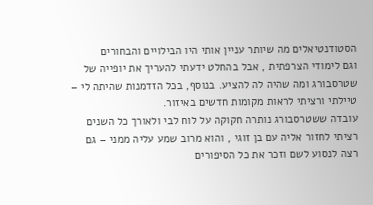הסטודנטיאלים מה שיותר עניין אותי היו הבילויים והבחורים
וגם לימודי הצרפתית , אבל בהחלט ידעתי להעריך את יופייה של שטרסבורג ומה שהיה לה להציע. בנוסף, בכל הזדמנות שהיתה לי – טיילתי ורציתי לראות מקומות חדשים באיזור.
עובדה ששטרסבורג נותרה חקוקה על לוח לבי ולאורך כל השנים רציתי לחזור אליה עם בן זוגי , והוא מרוב שמע עליה ממני – גם רצה לנסוע לשם וזכר את כל הסיפורים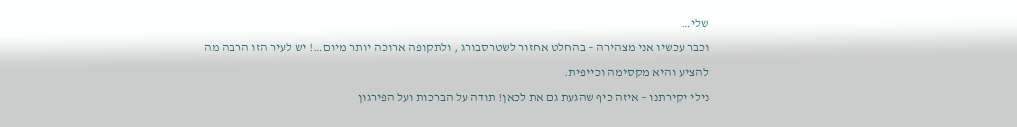שלי…
וכבר עכשיו אני מצהירה – בהחלט אחזור לשטרסבורג , ולתקופה ארוכה יותר מיום…! יש לעיר הזו הרבה מה להציע והיא מקסימה וכייפית.
נילי יקירתנו – איזה כיף שהגעת גם את לכאן! תודה על הברכות ועל הפירגון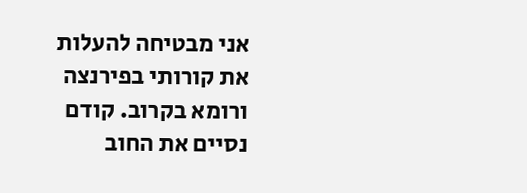אני מבטיחה להעלות את קורותי בפירנצה ורומא בקרוב. קודם נסיים את החוב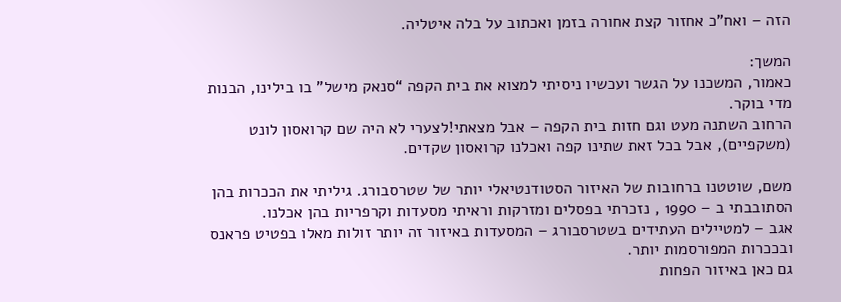הזה – ואח”כ אחזור קצת אחורה בזמן ואכתוב על בלה איטליה.

המשך:
כאמור, המשכנו על הגשר ועכשיו ניסיתי למצוא את בית הקפה “סנאק מישל” בו בילינו, הבנות מדי בוקר.
הרחוב השתנה מעט וגם חזות בית הקפה – אבל מצאתי!לצערי לא היה שם קרואסון לונט (משקפיים), אבל בכל זאת שתינו קפה ואכלנו קרואסון שקדים.

משם, שוטטנו ברחובות של האיזור הסטודנטיאלי יותר של שטרסבורג. גיליתי את הככרות בהן הסתובבתי ב – 1990 , נזכרתי בפסלים ומזרקות וראיתי מסעדות וקרפריות בהן אכלנו.
אגב – למטיילים העתידים בשטרסבורג – המסעדות באיזור זה יותר זולות מאלו בפטיט פראנס ובככרות המפורסמות יותר.
גם כאן באיזור הפחות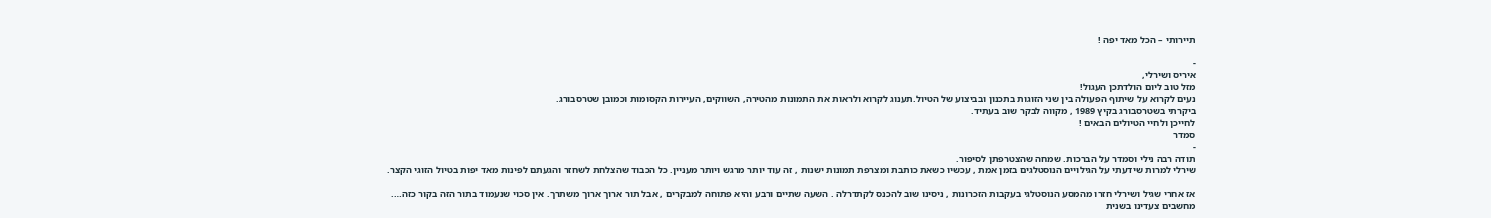תיירותי – הכל מאד יפה !

-
איריס ושירלי,
מזל טוב ליום הולדתכן העגול!
נעים לקרוא על שיתוף הפעולה בין שני הזוגות בתכנון ובביצוע של הטיול.תענוג לקרוא ולראות את התמונות מהטירה, השווקים, העיירות הקסומות וכמובן שטרסבורג.
ביקרתי בשטרסבורג בקיץ 1989 , מקווה לבקר שוב בעתיד.
לחייכן ולחיי הטיולים הבאים !
סמדר
-
תודה רבה נילי וסמדר על הברכות. שמחה שהצטרפתן לסיפור.
שירלי למרות שידעתי על הגילויים הנוסטלגים בזמן אמת , עכשיו כשאת כותבת ומצרפת תמונות ישנות , זה עוד יותר מרגש ויותר מעניין. כל הכבוד שהצלחת לשחזר והגעתם לפינות מאד יפות בטיול הזוגי הקצר.

אז אחרי שגיל ושירלי חזרו מהמסע הנוסטלגי בעקבות הזכרונות , ניסינו שוב להכנס לקתדרלה . השעה שתיים ורבע והיא פתוחה למבקרים , אבל תור ארוך ארוך משתרך. אין סכוי שנעמוד בתור הזה בקור כזה….
מחשבים צעדינו בשנית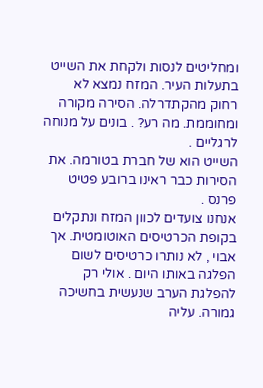ומחליטים לנסות ולקחת את השייט בתעלות העיר. המזח נמצא לא רחוק מהקתדרלה. הסירה מקורה ומחוממת. מה רע? . בונים על מנוחה לרגליים .
השייט הוא של חברת בטורמה. את הסירות כבר ראינו ברובע פטיט פרנס .
אנחנו צועדים לכוון המזח ונתקלים בקופת הכרטיסים האוטומטית. אך אבוי , לא נותרו כרטיסים לשום הפלגה באותו היום . אולי רק להפלגת הערב שנעשית בחשיכה גמורה. עליה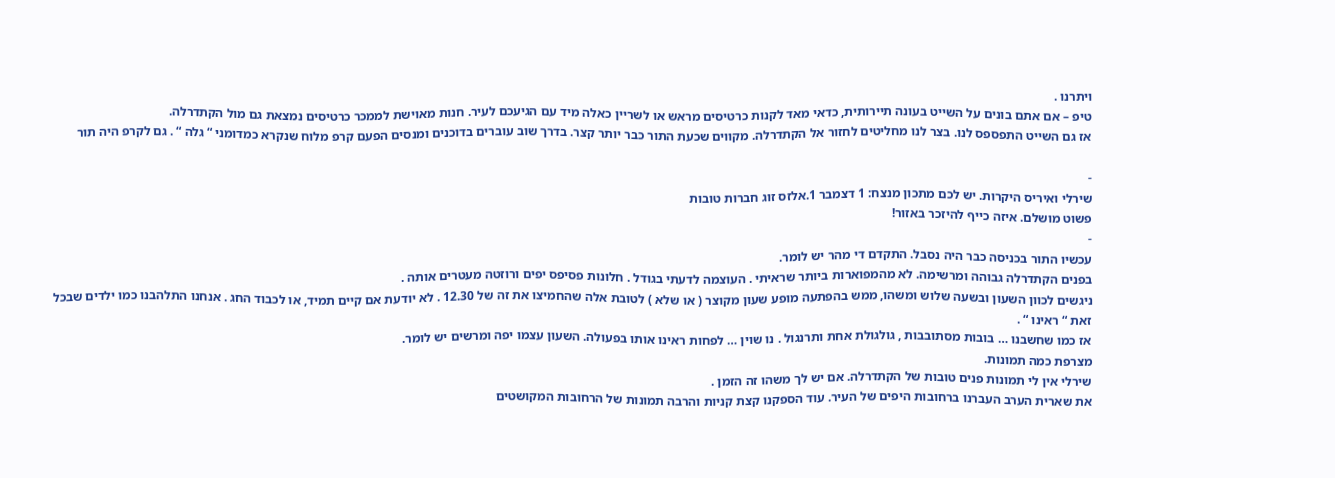ויתרנו .
טיפ – אם אתם בונים על השייט בעונה תיירותית, כדאי מאד לקנות כרטיסים מראש או לשריין כאלה מיד עם הגיעכם לעיר. חנות מאוישת לממכר כרטיסים נמצאת גם מול הקתדרלה.
אז גם השייט התפספס לנו. בצר לנו מחליטים לחזור אל הקתדרלה. מקווים שכעת התור כבר יותר קצר. בדרך שוב עוברים בדוכנים ומנסים הפעם קרפ מלוח שנקרא כמדומני “ גלה “ . גם לקרפ היה תור

-
שירלי ואיריס היקרות. יש לכם מתכון מנצח: 1 דצמבר 1.אלזס זוג חברות טובות
פשוט מושלם. איזה כייף להיזכר באזור!
-
עכשיו התור בכניסה כבר היה נסבל. התקדם די מהר יש לומר.
בפנים הקתדרלה גבוהה ומרשימה. לא מהמפוארות ביותר שראיתי . העוצמה לדעתי בגודל . חלונות פסיפס יפים ורוזטה מעטרים אותה .
ניגשים לכוון השעון ובשעה שלוש ומשהו, ממש בהפתעה מופע שעון מקוצר ( או שלא ) לטובת אלה שהחמיצו את זה של 12.30 . לא יודעת אם קיים תמיד, או לכבוד החג . אנחנו התלהבנו כמו ילדים שבכל זאת “ ראינו “ .
אז כמו שחשבנו … בובות מסתובבות , גולגולת אחת ותרנגול . נו שוין … לפחות ראינו אותו בפעולה. השעון עצמו יפה ומרשים יש לומר.
מצרפת כמה תמונות.
שירלי אין לי תמונות פנים טובות של הקתדרלה. אם יש לך משהו זה הזמן .
את שארית הערב העברנו ברחובות היפים של העיר. עוד הספקנו קצת קניות והרבה תמונות של הרחובות המקושטים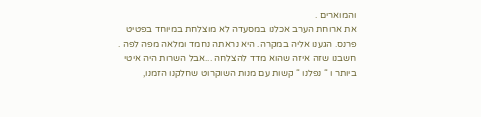והמוארים .
את ארוחת הערב אכלנו במסעדה לא מוצלחת במיוחד בפטיט פרנס. הגענו אליה במקרה. היא נראתה נחמד ומלאה מפה לפה . חשבנו שזה איזה שהוא מדד להצלחה ...אבל השרות היה איטי ביותר ו “ נפלנו “ קשות עם מנות השוקרוט שחלקנו הזמנו,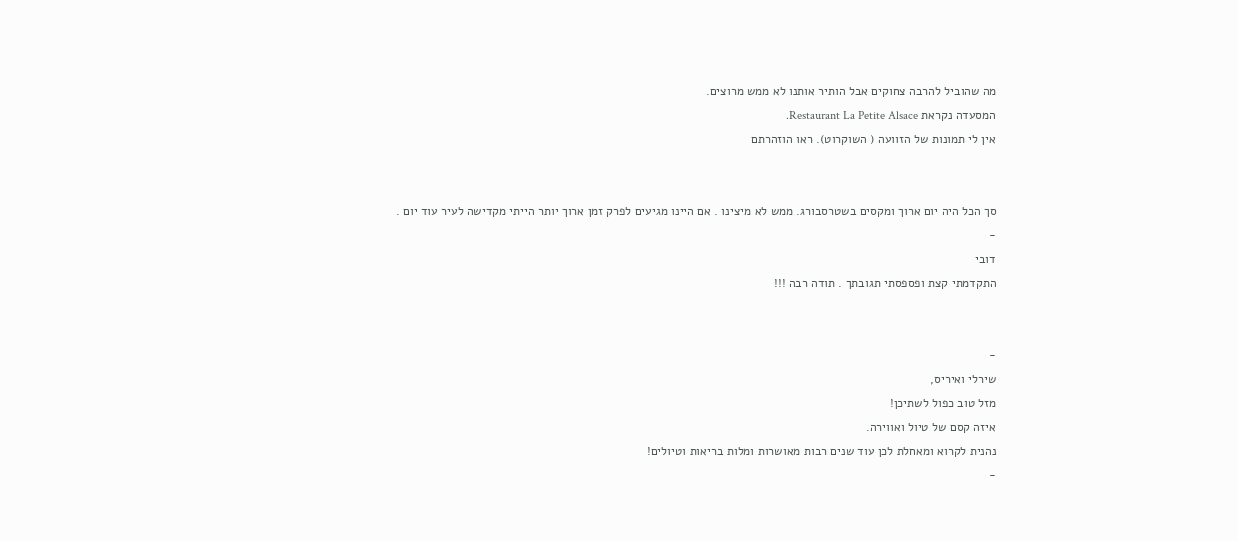מה שהוביל להרבה צחוקים אבל הותיר אותנו לא ממש מרוצים.
המסעדה נקראת Restaurant La Petite Alsace.
אין לי תמונות של הזוועה ( השוקרוט). ראו הוזהרתם


סך הכל היה יום ארוך ומקסים בשטרסבורג. ממש לא מיצינו . אם היינו מגיעים לפרק זמן ארוך יותר הייתי מקדישה לעיר עוד יום .
-
דובי
התקדמתי קצת ופספסתי תגובתך . תודה רבה !!!


-
שירלי ואיריס,
מזל טוב כפול לשתיכן!
איזה קסם של טיול ואווירה.
נהנית לקרוא ומאחלת לכן עוד שנים רבות מאושרות ומלות בריאות וטיולים!
-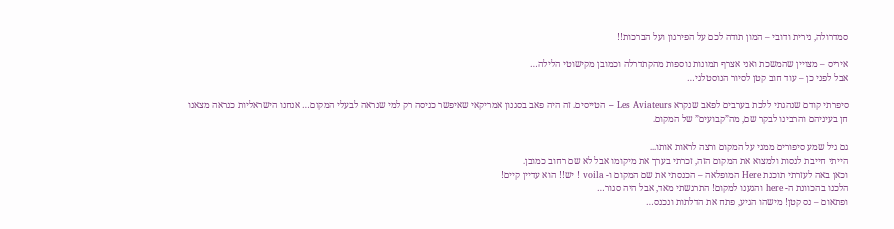סמדרולה, נירית ודובי – המון תודה לכם על הפירגון ועל הברכות!!

איריס – מצויין שהמשכת ואני אצרף תמונות נוספות מהקתדרלה וכמובן מקישוטי הלילה…
אבל לפני כן – עוד חוב קטן לסיור הנוסטלגי…

סיפרתי קודם שנהגתי ללכת בערבים לפאב שנקרא Les Aviateurs – הטייסים. זה היה פאב בסגנון אמריקאי שאיפשר כניסה רק למי שנראה לבעלי המקום… אנחנו הישראליות כנראה מצאנו חן בעיניהם והרבינו לבקר שם, מה”קבועים” של המקום.

גם גיל שמע סיפורים ממני על המקום ורצה לראות אותו...
הייתי חייבת לנסות ולמצוא את המקום הזה, זכרתי בערך את מיקומו אבל לא שם רחוב כמובן.
וכאן באה לעזרתי תוכנת Here המופלאה – הכנסתי את שם המקום ו- voila ! יש!! הוא עדיין קיים!
הלכנו בהכוונת ה- here והגענו למקום! התרגשתי מאד, אבל היה סגור…
ופתאום – נס קטן! מישהו הגיע, פתח את הדלתות ונכנס…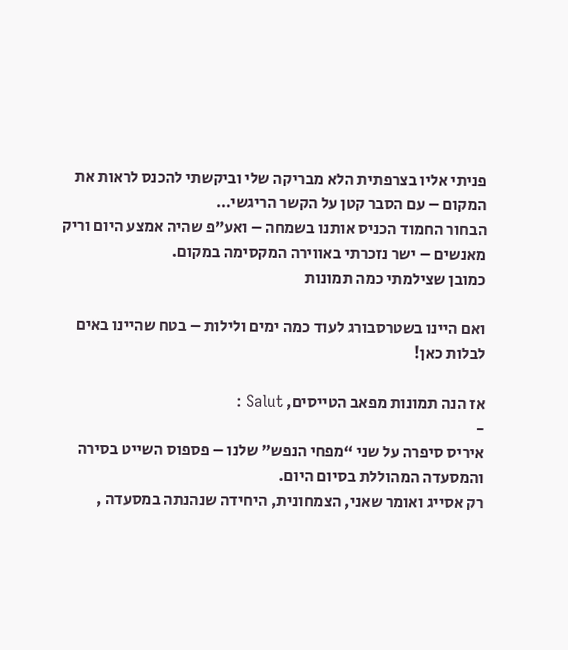פניתי אליו בצרפתית הלא מבריקה שלי וביקשתי להכנס לראות את המקום – עם הסבר קטן על הקשר הריגשי…
הבחור החמוד הכניס אותנו בשמחה – ואע”פ שהיה אמצע היום וריק מאנשים – ישר נזכרתי באווירה המקסימה במקום.
כמובן שצילמתי כמה תמונות

ואם היינו בשטרסבורג לעוד כמה ימים ולילות – בטח שהיינו באים לבלות כאן!

אז הנה תמונות מפאב הטייסים, Salut :
-
איריס סיפרה על שני “מפחי הנפש” שלנו – פספוס השייט בסירה והמסעדה המהוללת בסיום היום.
רק אסייג ואומר שאני, הצמחונית, היחידה שנהנתה במסעדה ,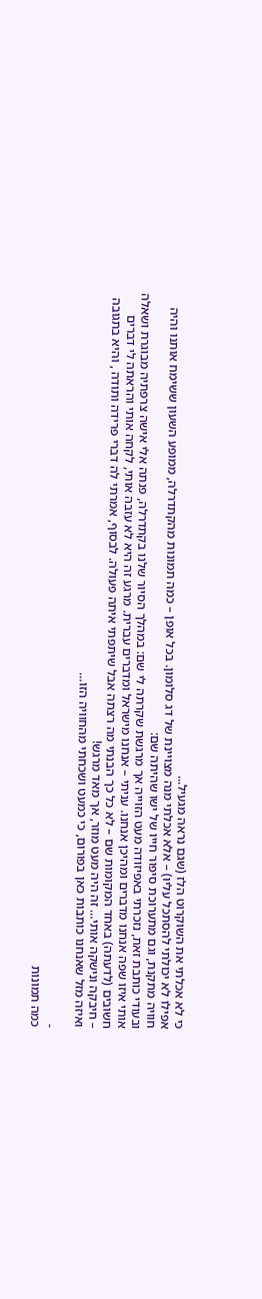כי לא אכלתי את השוקרוט הלז (שגם נראה מגעיל...
אפילו לא יכולתי להסתכל עליו) – אלא אכלתי מנה מצויינת של דג סלומון. בכל אופן – כמה תמונות מהקתדרלה, ממופע השעון ששימח אותנו והיה חוויה מתקנת, וגם מתערוכת סיפור חייו של ישו שהיתה שם:
ובעודי כותבת זאת, נזכרתי באפיזודה מעט הזוייה אך מרגשת שקרתה לי שם: במהלך הסיור שלנו בקתדרלה, פנתה אלי אישה צרפתיה מבוגרת ושאלה אותי איזו שפה אנחנו מדברים ומהיכן אנחנו. עניתי – אנחנו מישראל ומדברים עברית. מרגע זה היא לא עזבה אותי, לקחה אותי והראתה לי דברים חשובים (לדעתה) באחד המקומות שם – לא כל כך הבנתי מה רצתה אבל שיתפתי איתה פעולה. לבסוף, אמרתי לה דברי פרידה ותודה , והיא בתגובה – חיבקה ונישקה אותי… זה היה מעט מוזר, אך מאד מרגש!
ואיזה מזל שאנחנו כותבות כאן בפורום, כי כמעט ושכחתי מהחוויה הזו…

-
כמה תמונות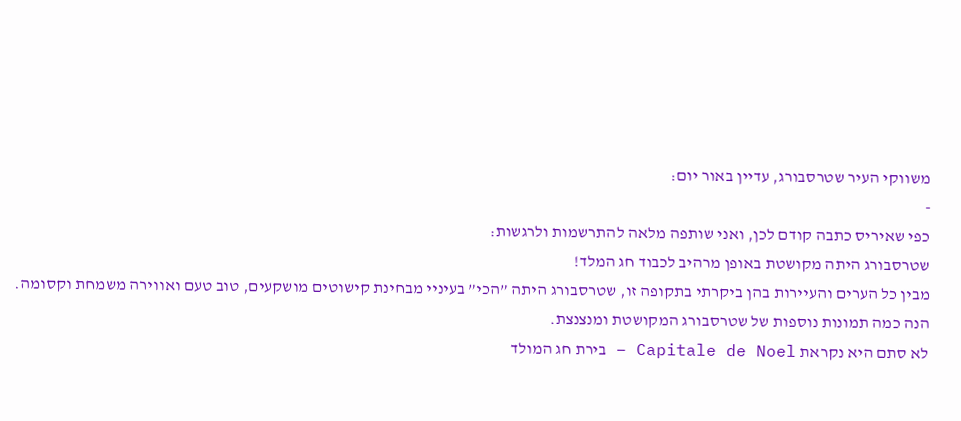משווקי העיר שטרסבורג, עדיין באור יום:
-
כפי שאיריס כתבה קודם לכן, ואני שותפה מלאה להתרשמות ולרגשות:
שטרסבורג היתה מקושטת באופן מרהיב לכבוד חג המלד!
מבין כל הערים והעיירות בהן ביקרתי בתקופה זו, שטרסבורג היתה ”הכי” בעיניי מבחינת קישוטים מושקעים, טוב טעם ואווירה משמחת וקסומה.
הנה כמה תמונות נוספות של שטרסבורג המקושטת ומנצנצת.
לא סתם היא נקראת Capitale de Noel – בירת חג המולד